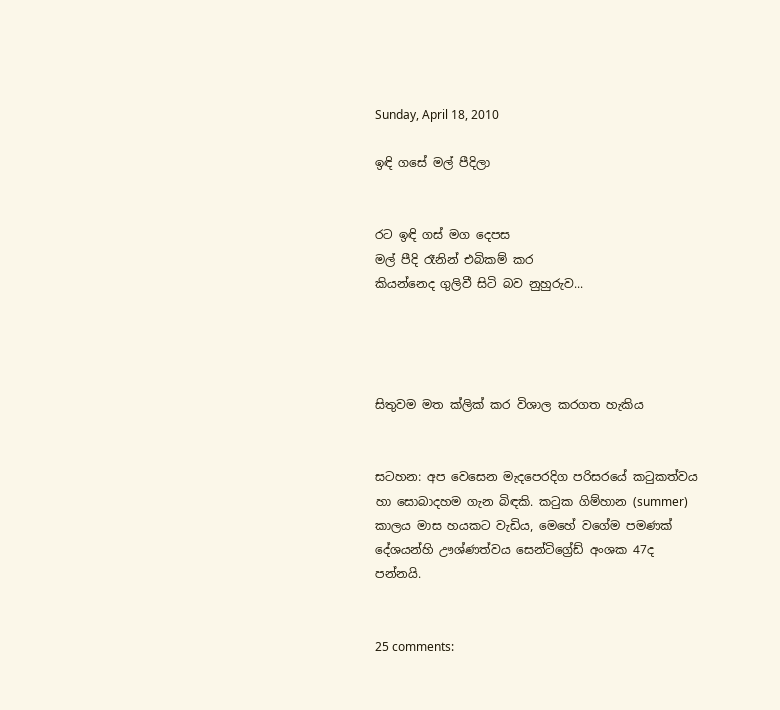Sunday, April 18, 2010

ඉඳි ගසේ මල් පීදිලා


රට ඉඳි ගස් මග දෙපස
මල් පීදි රෑනින් එබිකම් කර
කියන්නෙද ගුලිවී සිටි බව නුහුරුව...




සිතුවම මත ක්ලික් කර විශාල කරගත හැකිය


සටහන: අප වෙසෙන මැදපෙරදිග පරිසරයේ කටුකත්වය හා සොබාදහම ගැන බිඳකි. කටුක ගිම්හාන (summer) කාලය මාස හයකට වැඩිය, මෙහේ වගේම පමණක් දේශයන්හි ඌශ්ණත්වය සෙන්ටිග්‍රේඩ් අංශක 47ද පන්නයි.


25 comments: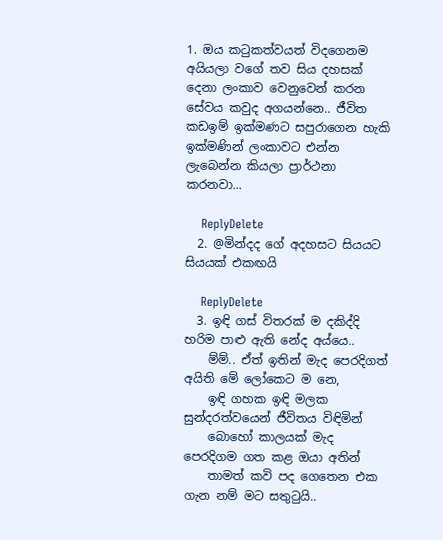1. ඔය කටුකත්වයත් විදගෙනම අයියලා වගේ තව සිය දහසක් දෙනා ලංකාව වෙනුවෙන් කරන සේවය කවුද අගයන්නෙ.. ජීවිත කඩඉම් ඉක්මණට සපුරාගෙන හැකි ඉක්මණින් ලංකාවට එන්න ලැබෙන්න කියලා ප්‍රාර්ථනා කරනවා...

    ReplyDelete
  2. @මින්දද ගේ අදහසට සියයට සියයක් එකඟයි

    ReplyDelete
  3. ඉඳි ගස් විතරක් ම දකිද්දි හරිම පාළු ඇති නේද අය්යෙ..
    ම්ම්.. ඒත් ඉතින් මැද පෙරදිගත් අයිති මේ ලෝකෙට ම නෙ,
    ඉඳි ගහක ඉඳි මලක සුන්දරත්වයෙන් ජීවිතය විඳිමින්
    බොහෝ කාලයක් මැද පෙරදිගම ගත කළ ඔයා අතින්
    තාමත් කවි පද ගෙතෙන එක ගැන නම් මට සතු‍ටුයි..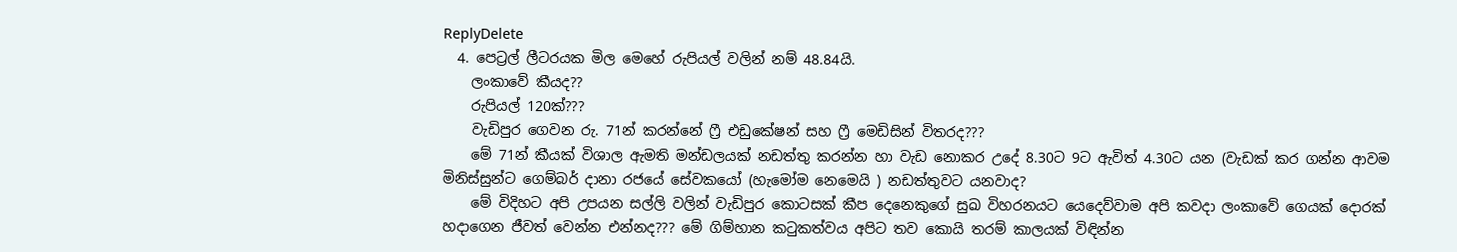ReplyDelete
  4. පෙට්‍රල් ලීටරයක මිල මෙහේ රුපියල් වලින් නම් 48.84යි.
    ලංකාවේ කීයද??
    රුපියල් 120ක්???
    වැඩිපුර ගෙවන රු. 71න් කරන්නේ ෆ්‍රී එඩුකේෂන් සහ ෆ්‍රී මෙඩිසින් විතරද???
    මේ 71න් කීයක් විශාල ඇමති මන්ඩලයක් නඩත්තු කරන්න හා වැඩ නොකර උදේ 8.30ට 9ට ඇවිත් 4.30ට යන (වැඩක් කර ගන්න ආවම මිනිස්සුන්ට ගෙම්බර් දානා රජයේ සේවකයෝ (හැමෝම නෙමෙයි ) නඩත්තුවට යනවාද?
    මේ විදිහට අපි උපයන සල්ලි වලින් වැඩිපුර කොටසක් කීප දෙනෙකුගේ සුඛ විහරනයට යෙදෙව්වාම අපි කවදා ලංකාවේ ගෙයක් දොරක් හදාගෙන ජීවත් වෙන්න එන්නද??? මේ ගිම්හාන කටුකත්වය අපිට තව කොයි තරම් කාලයක් විඳින්න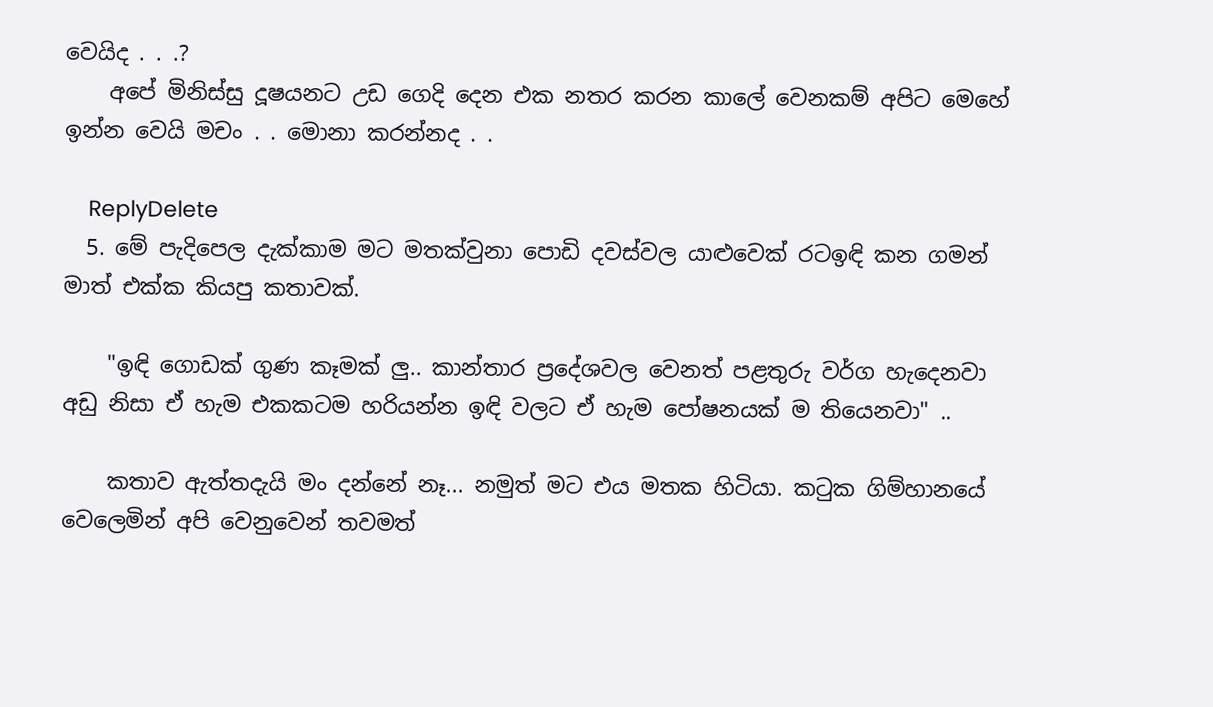වෙයිද . . .?
    අපේ මිනිස්සු දූෂයනට උඩ ගෙදි දෙන එක නතර කරන කාලේ වෙනකම් අපිට මෙහේ ඉන්න වෙයි මචං . . මොනා කරන්නද . .

    ReplyDelete
  5. මේ පැදිපෙල දැක්කාම මට මතක්වුනා පොඩි දවස්වල යාළුවෙක් රටඉඳි ‍කන ගමන් මාත් එක්ක කියපු කතාවක්.

    "ඉඳි ගොඩක් ගුණ කෑමක් ලු.. කාන්තාර ප්‍රදේශවල වෙනත් පළතුරු වර්ග හැදෙනවා අඩු නිසා ඒ හැම එකකටම හරියන්න ඉඳි වලට ඒ හැම පෝෂනයක් ම තියෙනවා" ..

    කතාව ඇත්තදැයි මං දන්නේ නෑ... නමුත් මට එය මතක හිටියා. කටුක ගිම්හානයේ වෙලෙමින් අපි වෙනුවෙන් තවමත්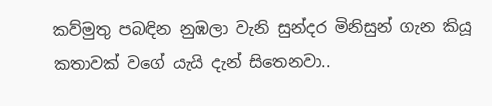කව්මුතු පබඳින නුඹලා වැනි සුන්දර මිනිසුන් ගැන කියූ කතාවක් වගේ යැයි දැන් සිතෙනවා..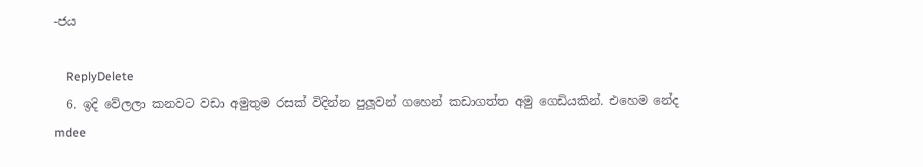-ජය

    ReplyDelete
  6. ඉදි වේලලා කනවට වඩා අමුතුම රසක් විදින්න පුලූවන් ගහෙන් කඩාගත්ත අමු ගෙඩියකින්. එහෙම නේද mdee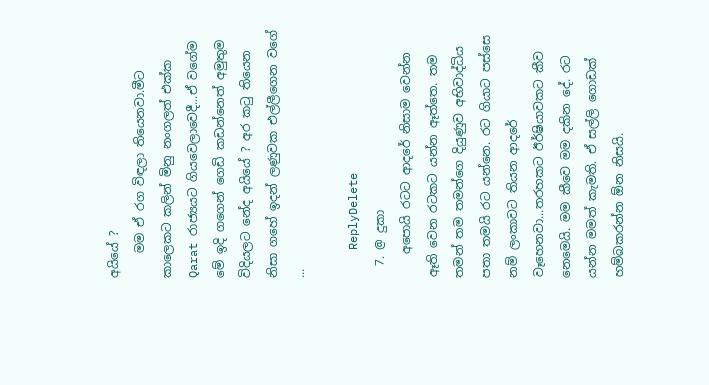අයියේ ?
    මම ඒ රග විඳලා තියෙනවා.මීට කාලෙකට කලින් මිනු නංගලත් එක්ක Qarat රාජ්‍යයට ගියවෙලාවෙදී...ඒ වගේම මේ ඉදි ගගෙන් ගෙඩි කඩන්නෙත් අමුතුම විදියලට නේද අයියේ ? අර කටු තියෙන නිසා ගහේ ඉදන් ලණුවක එල්ලීගෙන වගේ ...

    ReplyDelete
  7. @ දුකා
    අපොයි රටට ආදරේ නිසාම වෙන්න ඈති වෙන රටකට යන්න ඈත්තෙ. තම තමන් තම තමන්ගෙ දියුණුව අභිවාද්ධිය පතා තමයි රට යන්නෙ. රට ගියාට පස්සෙ නම් ලංකාවට තියන ආදරේ වෑහෙනවා...තරහකට ඊර්ෂියාවකට කීව නෙමෙයි. මම කීවෙ මම දකින දේ. රට යන්න මමත් කැමති. ඒ සල්ලි ගොඩක් හම්බකරන්න ඕන නිසයි.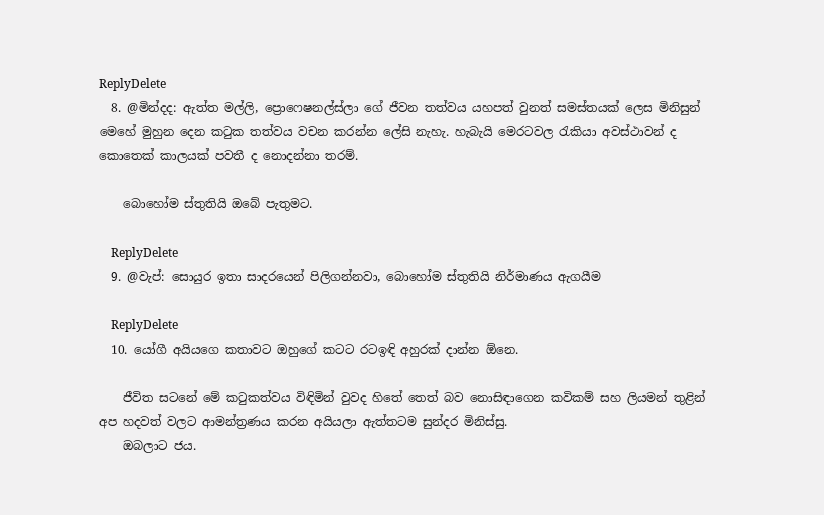ReplyDelete
  8. @මින්දද: ඇත්ත මල්ලි, ප්‍රොෆෙෂනල්ස්ලා ගේ ජීවන තත්වය යහපත් වුනත් සමස්තයක් ලෙස මිනිසුන් මෙහේ මුහුන දෙන කටුක තත්වය වචන කරන්න ලේසි නැහැ. හැබැයි මෙරටවල රැකියා අවස්ථාවන් ද කොතෙක් කාලයක් පවතී ද නොදන්නා තරම්.

    බොහෝම ස්තුතියි ඔබේ පැතුමට.

    ReplyDelete
  9. @වැප්: සොයුර ඉතා සාදරයෙන් පිලිගන්නවා, බොහෝම ස්තුතියි නිර්මාණය ඇගයීම

    ReplyDelete
  10. යෝගී අයියගෙ කතාවට ඔහුගේ කටට රටඉඳි අහුරක් දාන්න ඕනෙ.

    ජීවිත සටනේ මේ කටුකත්වය විඳිමින් වුවද හිතේ තෙත් බව නොසිඳාගෙන කවිකම් සහ ලියමන් තුළින් අප හදවත් වලට ආමන්ත්‍රණය කරන අයියලා ඇත්තටම සුන්දර මිනිස්සු.
    ඔබලාට ජය.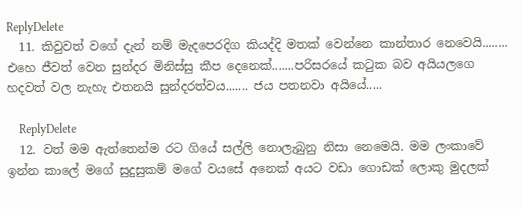ReplyDelete
  11. කිවුවත් වගේ දැන් නම් මැදපෙරදිග කියද්දි මතක් වෙන්නෙ කාන්තාර නෙවෙයි........ එහෙ ජීවත් වෙන සුන්දර මිනිස්සු කීප දෙනෙක්.......පරිසරයේ කටුක බව අයියලගෙ හදවත් වල නැහැ එතනයි සුන්දරත්වය....... ජය පතනවා අයියේ.....

    ReplyDelete
  12. වත් මම ඇත්තෙන්ම රට ගියේ සල්ලි නොලැබුනු නිසා නෙමෙයි. මම ලංකාවේ ඉන්න කාලේ මගේ සුදුසුකම් මගේ වයසේ අනෙක් අයට වඩා ගොඩක් ලොකු මුදලක්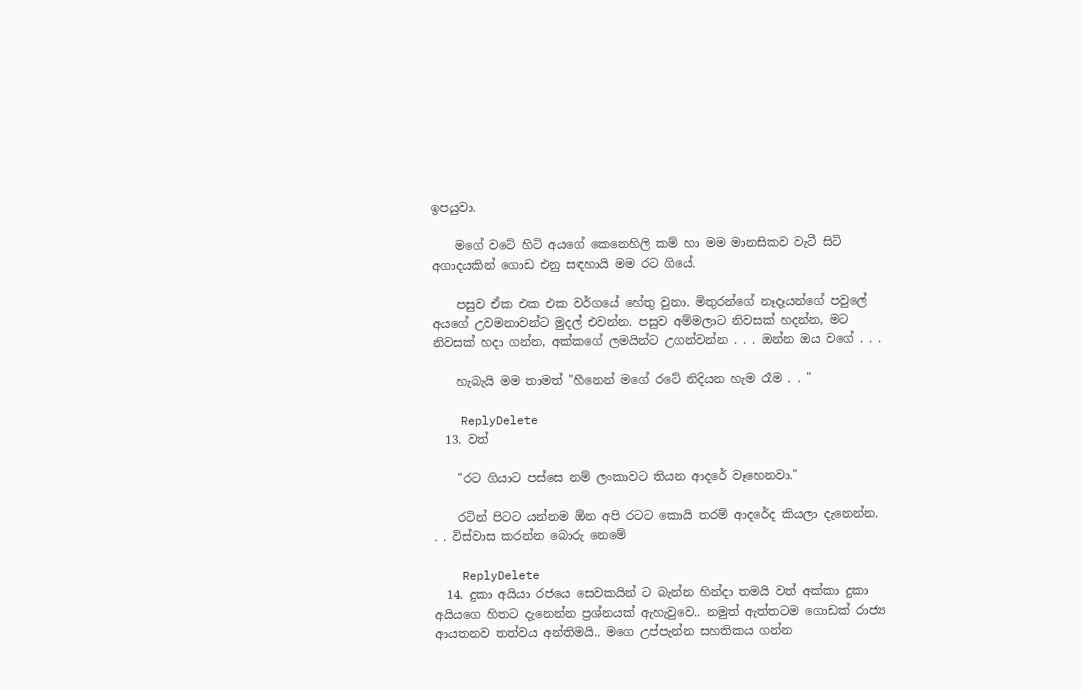ඉපයුවා.

    මගේ වටේ හිටි අයගේ කෙනෙහිලි කම් හා මම මානසිකව වැටී සිටි අගාදයකින් ගොඩ එනු සඳහායි මම රට ගියේ.

    පසුව ඒක එක එක වර්ගයේ හේතු වුනා. මිතුරන්ගේ නෑදෑයන්ගේ පවුලේ අයගේ උවමනාවන්ට මුදල් එවන්න. පසුව අම්මලාට නිවසක් හදන්න, මට නිවසක් හදා ගන්න, අක්කගේ ලමයින්ට උගන්වන්න . . . ඔන්න ඔය වගේ . . .

    හැබැයි මම තාමත් "හීනෙන් මගේ රටේ නිදියන හැම රෑම . . "

    ReplyDelete
  13. වත්

    "රට ගියාට පස්සෙ නම් ලංකාවට තියන ආදරේ වෑහෙනවා."

    රටින් පිටට යන්නම ඕන අපි රටට කොයි තරම් ආදරේද කියලා දැනෙන්න. . . විස්වාස කරන්න බොරු නෙමේ

    ReplyDelete
  14. දුකා අයියා රජයෙ සෙවකයින් ට බැන්න හින්දා තමයි වත් අක්කා දුකා අයියගෙ හිතට දැනෙන්න ප්‍රශ්නයක් ඇහැවුවෙ.. නමුත් ඇත්තටම ගොඩක් රාජ්‍ය ආයතනව තත්වය අන්තිමයි.. මගෙ උප්පැන්න සහතිකය ගන්න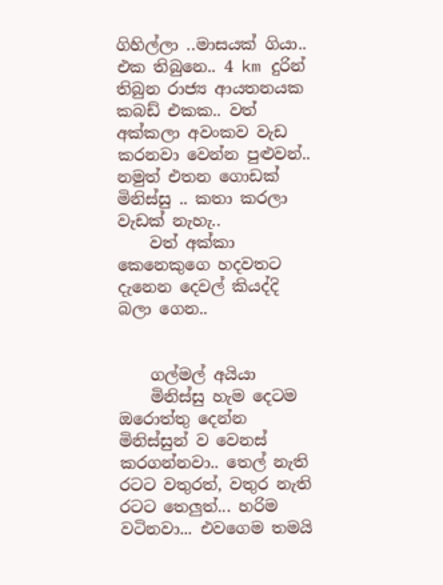ගිහිල්ලා ..මාසයක් ගියා.. එක තිබුනෙ.. 4 km දුරින් තිබුන රාජ්‍ය ආයතනයක කබඩ් එකක.. වත් අක්කලා අවංකව වැඩ කරනවා වෙන්න පුළුවන්.. නමුත් එතන ගොඩක් මිනිස්සු .. කතා කරලා වැඩක් නැහැ..
    වත් අක්කා කෙනෙකුගෙ හදවතට දැනෙන දෙවල් කියද්දි බලා ගෙන..


    ගල්මල් අයියා
    මිනිස්සු හැම දෙටම ඔරොත්තු දෙන්න මිනිස්සුන් ව වෙනස් කරගන්නවා.. තෙල් නැති රටට වතුරත්, වතුර නැති රටට තෙලුත්... හරිම වටිනවා... එවගෙම තමයි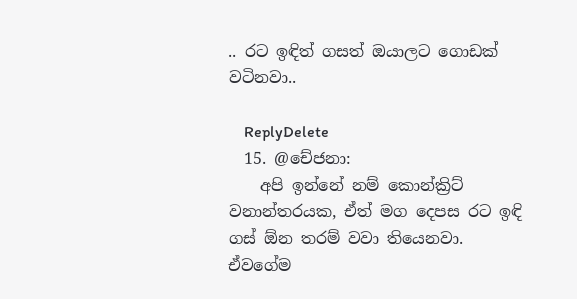.. රට ඉඳිත් ගසත් ඔයාලට ගොඩක් වටිනවා..

    ReplyDelete
  15. @චේජනා:
    අපි ඉන්නේ නම් කොන්ක්‍රිට් වනාන්තරයක, ඒත් මග දෙපස රට ඉඳි ගස් ඕන තරම් වවා තියෙනවා. ඒවගේම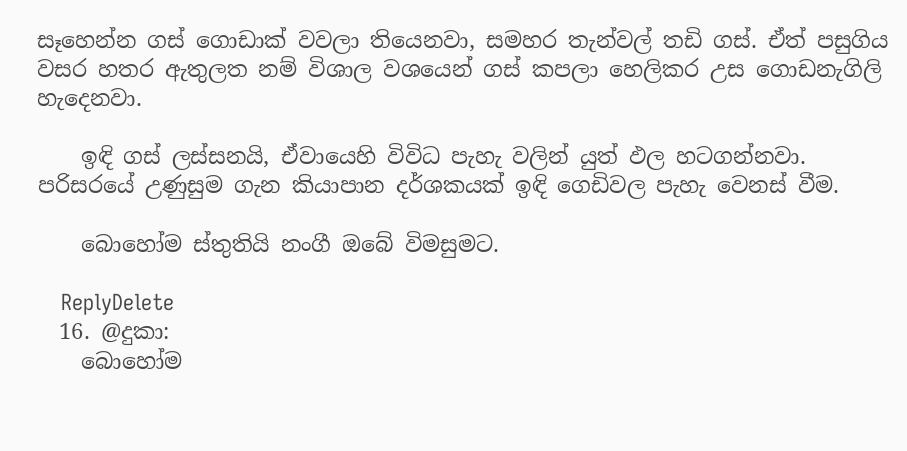සෑහෙන්න ගස් ගොඩාක් වවලා තියෙනවා, සමහර තැන්වල් තඩි ගස්. ඒත් පසුගිය වසර හතර ඇතුලත නම් විශාල වශයෙන් ගස් කපලා හෙලිකර උස ගොඩනැගිලි හැදෙනවා.

    ඉඳි ගස් ලස්සනයි, ඒවායෙහි විවිධ පැහැ වලින් යුත් ඵල හටගන්නවා. පරිසරයේ උණුසුම ගැන කියාපාන දර්ශකයක් ඉඳි ගෙඩිවල පැහැ වෙනස් වීම.

    බොහෝම ස්තුතියි නංගී ඔබේ විමසුමට.

    ReplyDelete
  16. @දුකා:
    බොහෝම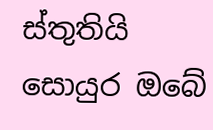ස්තුතියි සොයුර ඔබේ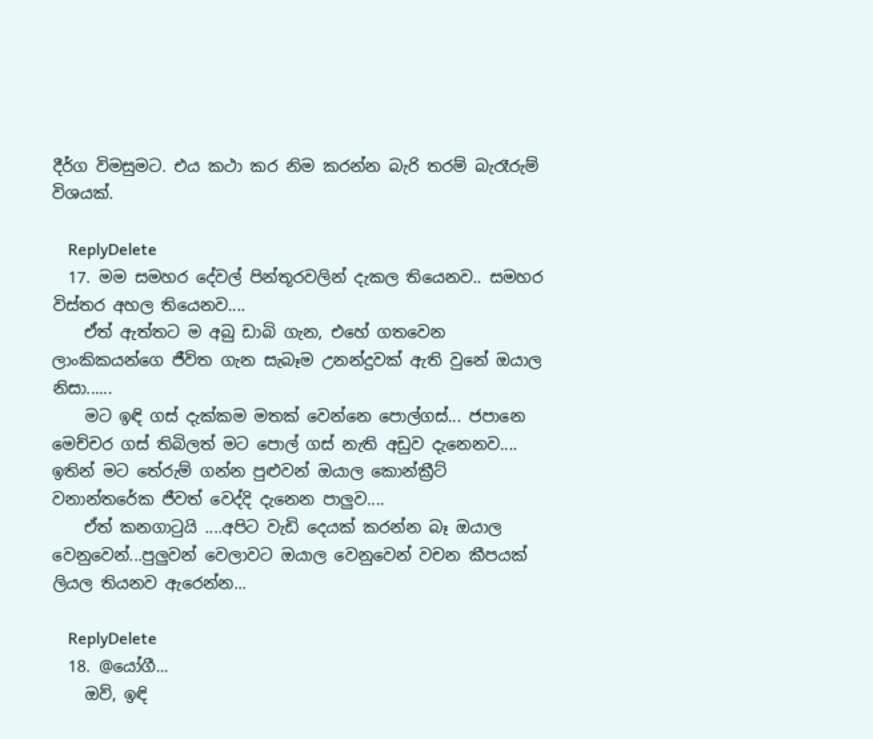දීර්ග විමසුමට. එය කථා කර නිම කරන්න බැරි තරම් බැරෑරුම් විශයක්.

    ReplyDelete
  17. මම සමහර දේවල් පින්තූරවලින් දැකල තියෙනව.. සමහර විස්තර අහල තියෙනව....
    ඒත් ඇත්තට ම අබු ඩාබි ගැන, එහේ ගතවෙන ලාංකිකයන්ගෙ ජීවිත ගැන සැබෑම උනන්දුවක් ඇති වුනේ ඔයාල නිසා......
    මට ඉඳි ගස් දැක්කම මතක් වෙන්නෙ පොල්ගස්... ජපානෙ මෙච්චර ගස් තිබිලත් මට පොල් ගස් නැති අඩුව දැනෙනව.... ඉතින් මට තේරුම් ගන්න පුළුවන් ඔයාල කොන්ක්‍රීට් වනාන්තරේක ජීවත් වෙද්දි දැනෙන පාලුව....
    ඒත් කනගා‍ටුයි ....අපිට වැඩි දෙයක් කරන්න බෑ ඔයාල වෙනුවෙන්...පුලුවන් වෙලාවට ඔයාල වෙනුවෙන් වචන කීපයක් ලියල තියනව ඇරෙන්න...

    ReplyDelete
  18. @යෝගී...
    ඔව්, ඉඳි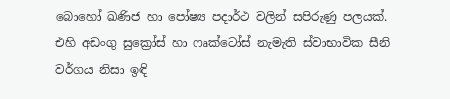බොහෝ ඛණිජ හා පෝෂ්‍ය පදාර්ථ වලින් සපිරුණු පලයක්. එහි අඩංගු සුක්‍රෝස් හා ෆෘක්ටෝස් නැමැති ස්වාභාවික සීනි වර්ගය නිසා ඉඳි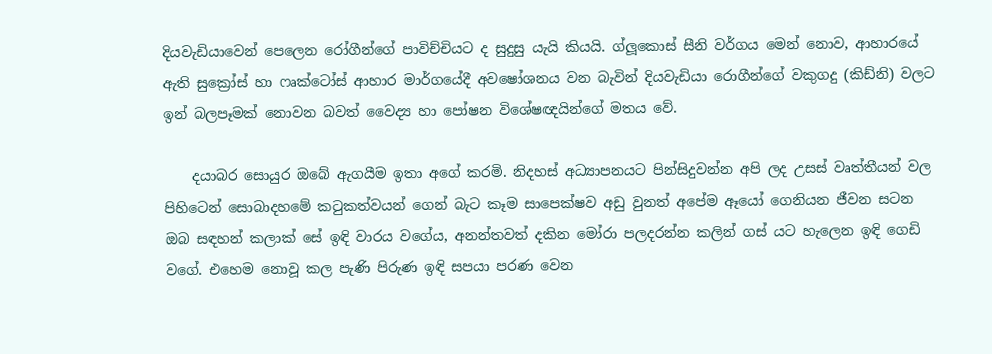දියවැඩියාවෙන් පෙලෙන රෝගීන්ගේ පාවිච්චියට ද සුදුසු යැයි කියයි. ග්ලූකොස් සීනි වර්ගය මෙන් නොව, ආහාරයේ ඇති සුක්‍රෝස් හා ෆෘක්ටෝස් ආහාර මාර්ගයේදී අවෂෝශනය වන බැවින් දියවැඩියා රොගීන්ගේ වකුගදු (කිඩ්නි) වලට ඉන් බලපෑමක් නොවන බවත් වෛද්‍ය හා පෝෂන විශේෂඥයින්ගේ මතය වේ.

    දයාබර සොයුර ඔබේ ඇගයීම ඉතා අගේ කරමි. නිදහස් අධ්‍යාපනයට පින්සිදුවන්න අපි ලද උසස් වෘත්තීයන් වල පිහිටෙන් සොබාදහමේ කටුකත්වයන් ගෙන් බැට කෑම සාපෙක්ෂව අඩු වුනත් අපේම ඈයෝ ගෙනියන ජීවන සටන ඔබ සඳහන් කලාක් සේ ඉඳි වාරය වගේය, අනන්තවත් දකින මෝරා පලදරන්න කලින් ගස් යට හැලෙන ඉඳි ගෙඩි වගේ. එහෙම නොවූ කල පැණි පිරුණ ඉඳි සපයා පරණ වෙන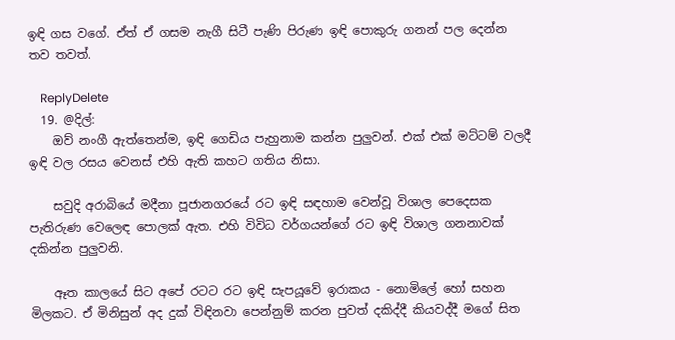ඉඳි ගස වගේ. ඒත් ඒ ගසම නැගී සිටී පැණි පිරුණ ඉඳි පොකුරු ගනන් පල දෙන්න තව තවත්.

    ReplyDelete
  19. @දිල්:
    ඔව් නංගී ඇත්තෙන්ම, ඉඳි ගෙඩිය පැහුනාම කන්න පුලුවන්. එක් එක් මට්ටම් වලදී ඉඳි වල රසය වෙනස් එහි ඇති කහට ගතිය නිසා.

    සවුදි අරාබියේ මදීනා පූජානගරයේ රට ඉඳි සඳහාම වෙන්වූ විශාල පෙදෙසක පැතිරුණ වෙලෙඳ පොලක් ඇත. එහි විවිධ වර්ගයන්ගේ රට ඉඳි විශාල ගනනාවක් දකින්න පුලුවනි.

    ඈත කාලයේ සිට අපේ රටට රට ඉඳි සැපයූවේ ඉරාකය - නොමිලේ හෝ සහන මිලකට. ඒ මිනිසුන් අද දුක් විඳිනවා පෙන්නුම් කරන පුවත් දකිද්දී කියවද්දී මගේ සිත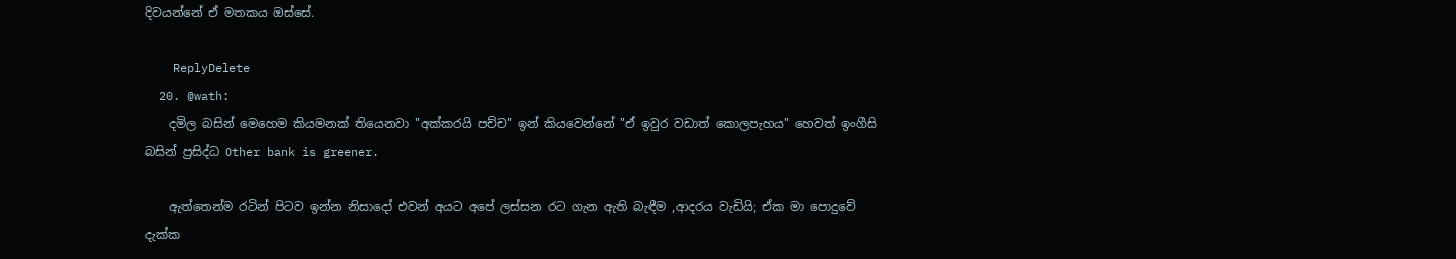දිවයන්නේ ඒ මතකය ඔස්සේ.

    ReplyDelete
  20. @wath:
    දමිල බසින් මෙහෙම කියමනක් තියෙනවා "අක්කරයි පච්ච" ඉන් කියවෙන්නේ "ඒ ඉවුර වඩාත් කොලපැහය" හෙවත් ඉංගීසි බසින් ප්‍රසිද්ධ Other bank is greener.

    ඇත්තෙන්ම රටින් පිටව ඉන්න නිසාදෝ එවන් අයට අපේ ලස්සන රට ගැන ඇති බැඳීම ,ආදරය වැඩියි; ඒක මා පොදුවේ දැක්ක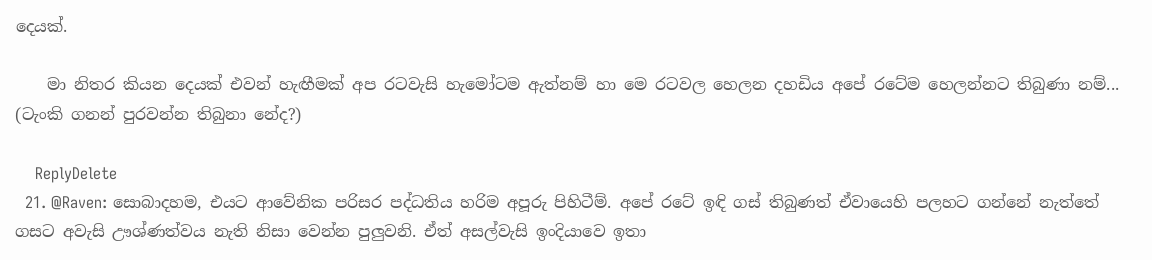දෙයක්.

    මා නිතර කියන දෙයක් එවන් හැඟීමක් අප රටවැසි හැමෝටම ඇත්නම් හා මෙ රටවල හෙලන දහඩිය අපේ රටේම හෙලන්නට තිබුණා නම්... (ටැංකි ගනන් පුරවන්න තිබුනා නේද?)

    ReplyDelete
  21. @Raven: සොබාදහම, එයට ආවේනික පරිසර පද්ධතිය හරිම අපූරු පිහිටීම්. අපේ රටේ ඉඳි ගස් තිබුණත් ඒවායෙහි පලහට ගන්නේ නැත්තේ ගසට අවැසි ඌශ්ණත්වය නැති නිසා වෙන්න පුලුවනි. ඒත් අසල්වැසි ඉංදියාවෙ ඉතා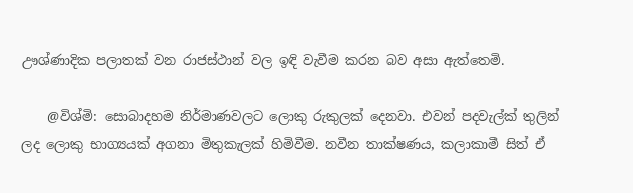ඌශ්ණාදික පලාතක් වන රාජස්ථාන් වල ඉඳි වැවීම කරන බව අසා ඇත්තෙමි.

    @විශ්මි: සොබාදහම නිර්මාණවලට ලොකු රුකුලක් දෙනවා. එවන් පදවැල්ක් තුලින් ලද ලොකු භාග්‍යයක් අගනා මිතුකැලක් හිමිවීම. නවීන තාක්ෂණය, කලාකාමී සිත් ඒ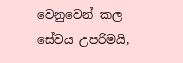වෙනුවෙන් කල සේවය උපරිමයි,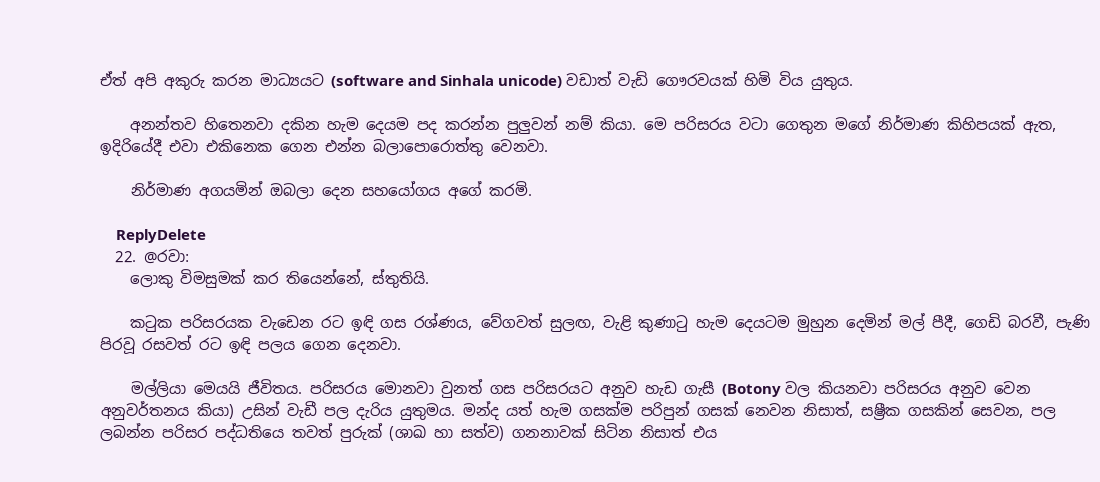ඒත් අපි අකුරු කරන මාධ්‍යයට (software and Sinhala unicode) වඩාත් වැඩි ගෞරවයක් හිමි විය යුතුය.

    අනන්තව හිතෙනවා දකින හැම දෙයම පද කරන්න පුලුවන් නම් කියා. මෙ පරිසරය වටා ගෙතුන මගේ නිර්මාණ කිහිපයක් ඇත, ඉදිරියේදී එවා එකිනෙක ගෙන එන්න බලාපොරොත්තු වෙනවා.

    නිර්මාණ අගයමින් ඔබලා දෙන සහයෝගය අගේ කරමි.

    ReplyDelete
  22. @රවා:
    ලොකු විමසුමක් කර තියෙන්නේ, ස්තුතියි.

    කටුක පරිසරයක වැඩෙන රට ඉඳි ගස රශ්ණය, වේගවත් සුලඟ, වැළි කුණාටු හැම දෙයටම මුහුන දෙමින් මල් පීදී, ගෙඩි බරවී, පැණි පිරවූ රසවත් රට ඉඳි පලය ගෙන දෙනවා.

    මල්ලියා මෙයයි ජීවිතය. පරිසරය මොනවා වුනත් ගස පරිසරයට අනුව හැඩ ගැසී (Botony වල කියනවා පරිසරය අනුව වෙන අනුවර්තනය කියා) උසින් වැඩී පල දැරිය යුතුමය. මන්ද යත් හැම ගසක්ම පරිපුන් ගසක් නෙවන නිසාත්, සෂ්‍රීක ගසකින් සෙවන, පල ලබන්න පරිසර පද්ධතියෙ තවත් පුරුක් (ශාඛ හා සත්ව) ගනනාවක් සිටින නිසාත් එය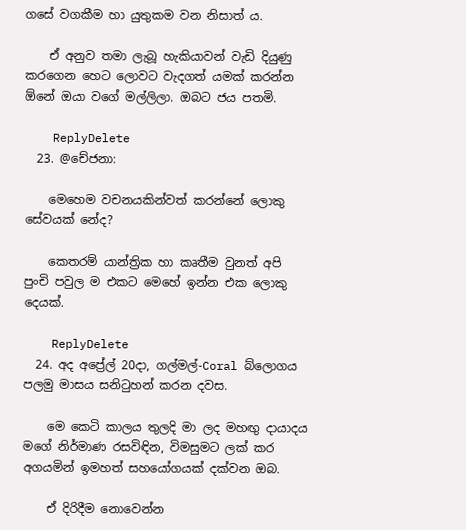ගසේ වගකීම හා යුතුකම වන නිසාත් ය.

    ඒ අනුව තමා ලැබූ හැකියාවන් වැඩි දියුණු කරගෙන හෙට ලොවට වැදගත් යමක් කරන්න ඕනේ ඔයා වගේ මල්ලිලා. ඔබට ජය පතමි.

    ReplyDelete
  23. @චේජනා:

    මෙහෙම වචනයකින්වත් කරන්නේ ලොකු සේවයක් නේද?

    කෙතරම් යාන්ත්‍රික හා කෘතීම වුනත් අපි පුංචි පවුල ම එකට මෙහේ ඉන්න එක ලොකු දෙයක්.

    ReplyDelete
  24. අද අප්‍රේල් 20දා, ගල්මල්-Coral බ්ලොගය පලමු මාසය සනිටුහන් කරන දවස.

    මෙ කෙටි කාලය තුලදි මා ලද මහඟු දායාදය මගේ නිර්මාණ රසවිඳින, විමසුමට ලක් කර අගයමින් ඉමහත් සහයෝගයක් දක්වන ඔබ.

    ඒ දිරිදීම නොවෙන්න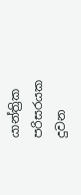යාන්ත්‍රික පරිසරයක දුවන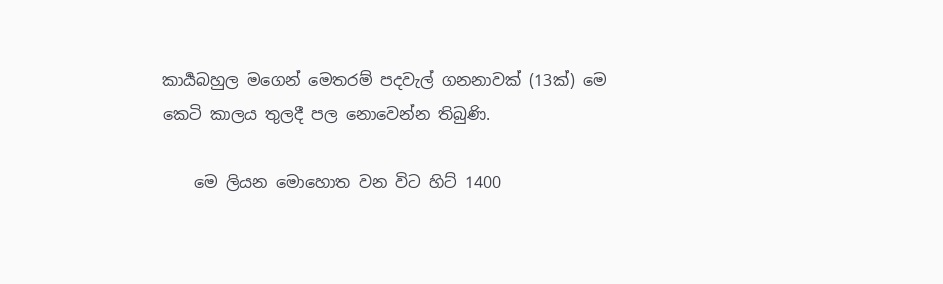කාර්‍යබහුල මගෙන් මෙතරම් පදවැල් ගනනාවක් (13ක්) මෙ කෙටි කාලය තුලදී පල නොවෙන්න තිබුණි.

    මෙ ලියන මොහොත වන විට හිට් 1400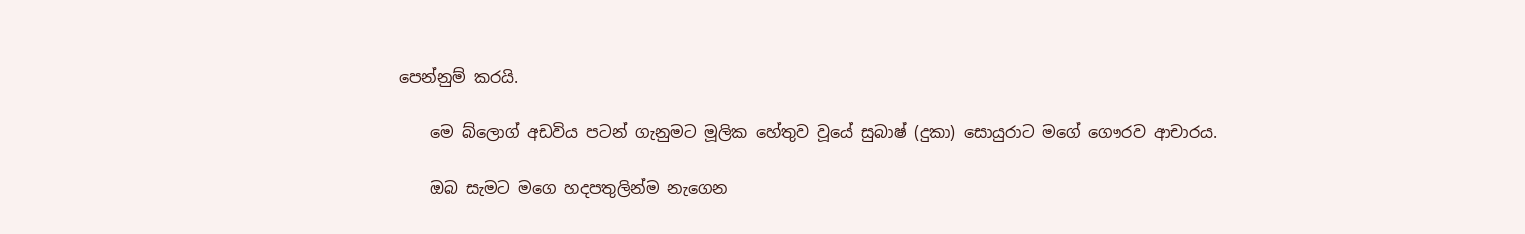පෙන්නුම් කරයි.

    මෙ බ්ලොග් අඩවිය පටන් ගැනුමට මූලික හේතුව වූයේ සුබාෂ් (දුකා) සොයුරාට මගේ ගෞරව ආචාරය.

    ඔබ සැමට මගෙ හදපතුලින්ම නැගෙන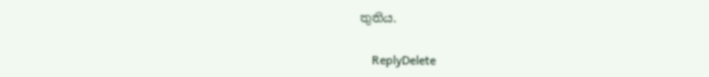තුතිය.

    ReplyDelete